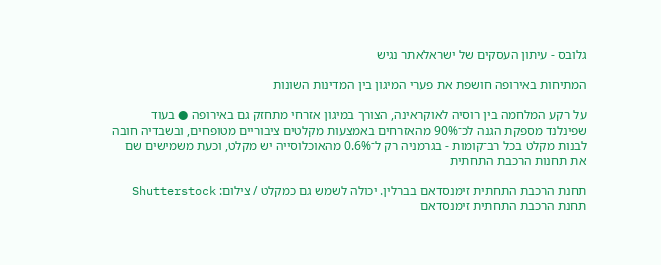גלובס - עיתון העסקים של ישראלאתר נגיש

המתיחות באירופה חושפת את פערי המיגון בין המדינות השונות

על רקע המלחמה בין רוסיה לאוקראינה, הצורך במיגון אזרחי מתחזק גם באירופה ● בעוד שפינלנד מספקת הגנה לכ־90% מהאזרחים באמצעות מקלטים ציבוריים מטופחים, ובשבדיה חובה לבנות מקלט בכל רב־קומות - בגרמניה רק ל־0.6% מהאוכלוסייה יש מקלט, וכעת משמישים שם את תחנות הרכבת התחתית

תחנת הרכבת התחתית זימנסדאם בברלין. יכולה לשמש גם כמקלט / צילום: Shutterstock
תחנת הרכבת התחתית זימנסדאם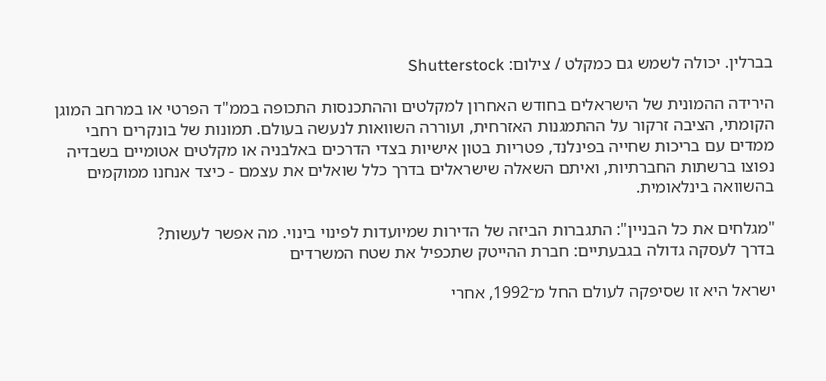בברלין. יכולה לשמש גם כמקלט / צילום: Shutterstock

הירידה ההמונית של הישראלים בחודש האחרון למקלטים וההתכנסות התכופה בממ"ד הפרטי או במרחב המוגן הקומתי, הציבה זרקור על ההתמגנות האזרחית, ועוררה השוואות לנעשה בעולם. תמונות של בונקרים רחבי ממדים עם בריכות שחייה בפינלנד, פטריות בטון אישיות בצדי הדרכים באלבניה או מקלטים אטומיים בשבדיה נפוצו ברשתות החברתיות, ואיתם השאלה שישראלים בדרך כלל שואלים את עצמם - כיצד אנחנו ממוקמים בהשוואה בינלאומית.

"מגלחים את כל הבניין": התגברות הביזה של הדירות שמיועדות לפינוי בינוי. מה אפשר לעשות?
בדרך לעסקה גדולה בגבעתיים: חברת ההייטק שתכפיל את שטח המשרדים

ישראל היא זו שסיפקה לעולם החל מ־1992, אחרי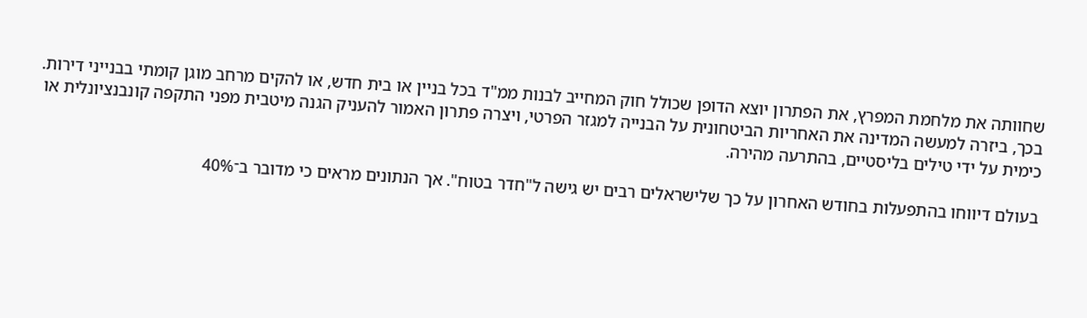שחוותה את מלחמת המפרץ, את הפתרון יוצא הדופן שכולל חוק המחייב לבנות ממ"ד בכל בניין או בית חדש, או להקים מרחב מוגן קומתי בבנייני דירות. בכך, ביזרה למעשה המדינה את האחריות הביטחונית על הבנייה למגזר הפרטי, ויצרה פתרון האמור להעניק הגנה מיטבית מפני התקפה קונבנציונלית או כימית על ידי טילים בליסטיים, בהתרעה מהירה.

בעולם דיווחו בהתפעלות בחודש האחרון על כך שלישראלים רבים יש גישה ל"חדר בטוח". אך הנתונים מראים כי מדובר ב־40%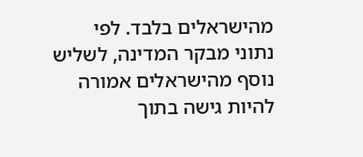מהישראלים בלבד. לפי נתוני מבקר המדינה, לשליש נוסף מהישראלים אמורה להיות גישה בתוך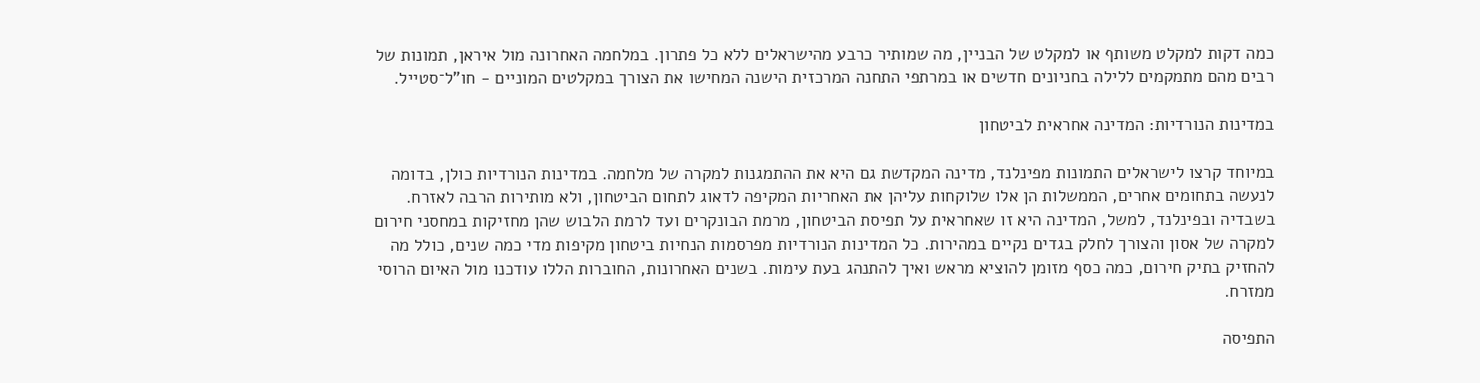כמה דקות למקלט משותף או למקלט של הבניין, מה שמותיר כרבע מהישראלים ללא כל פתרון. במלחמה האחרונה מול איראן, תמונות של רבים מהם מתמקמים ללילה בחניונים חדשים או במרתפי התחנה המרכזית הישנה המחישו את הצורך במקלטים המוניים - חו"ל־סטייל.

במדינות הנורדיות: המדינה אחראית לביטחון

במיוחד קרצו לישראלים התמונות מפינלנד, מדינה המקדשת גם היא את ההתמגנות למקרה של מלחמה. במדינות הנורדיות כולן, בדומה לנעשה בתחומים אחרים, הממשלות הן אלו שלוקחות עליהן את האחריות המקיפה לדאוג לתחום הביטחון, ולא מותירות הרבה לאזרח. בשבדיה ובפינלנד, למשל, המדינה היא זו שאחראית על תפיסת הביטחון, מרמת הבונקרים ועד לרמת הלבוש שהן מחזיקות במחסני חירום למקרה של אסון והצורך לחלק בגדים נקיים במהירות. כל המדינות הנורדיות מפרסמות הנחיות ביטחון מקיפות מדי כמה שנים, כולל מה להחזיק בתיק חירום, כמה כסף מזומן להוציא מראש ואיך להתנהג בעת עימות. בשנים האחרונות, החוברות הללו עודכנו מול האיום הרוסי ממזרח.

התפיסה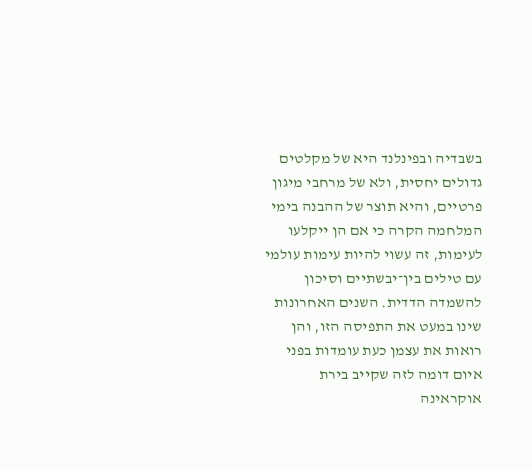בשבדיה ובפינלנד היא של מקלטים גדולים יחסית, ולא של מרחבי מיגון פרטיים, והיא תוצר של ההבנה בימי המלחמה הקרה כי אם הן ייקלעו לעימות, זה עשוי להיות עימות עולמי עם טילים בין־יבשתיים וסיכון להשמדה הדדית. השנים האחרונות שינו במעט את התפיסה הזו, והן רואות את עצמן כעת עומדות בפני איום דומה לזה שקייב בירת אוקראינה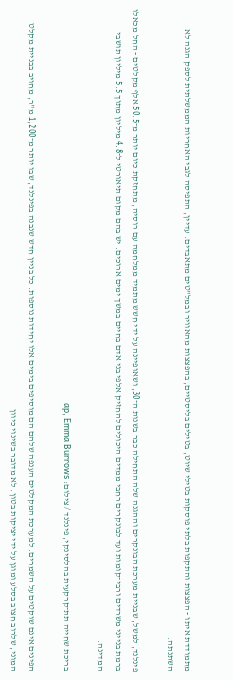מתמודדת איתו - הפצצות והתקפות בלתי פוסקות בטילי שיוט, בטילים בליסטיים, בהפצצות מהאוויר ובמל"טים מתאבדים. עדיין, התפיסה לגבי האחריות הממשלתית לספק הגנה לא השתנתה.

פינלנד, למשל, שבניית מערכת הבונקרים וההגנה שלה התחילה כבר בשנות ה־30, ושאופיינה על ידי חשש מתמיד ממלחמה עם רוסיה, מתחזקת כיום יותר מ־50.5 אלף מקלטים - החל מכאלו ברמת בנייני משרדים ורבי־קומות ועד לבונקרים רחבי ממדים היכולים להחזיק אלפי בני אדם בחיים במשך ימים ארוכים. יש בהם מקום תיאורטי ל־4.8 מיליון מתוך 5.5 מיליון תושבי המדינה.

בריכת שחייה תת־קרקעית בהלסינקי, פינלנד / צילום: ap, Emma Burrows

הפינים אינם שוקטים על השמרים. למערכת המקלטים הענפה שלהם הם מוסיפים בימים אלו יחידות נוספות. כל בניין חדש שנבנה בפינלנד, שבו יותר מ־1,200 מ"ר, מחויב בבניית מקלט המוני, שלרוב חצוב בסלע ומוגן על ידי יציקות בטון. לא מדובר בשינוי כיוון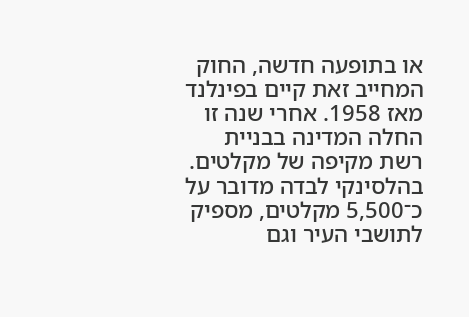או בתופעה חדשה, החוק המחייב זאת קיים בפינלנד מאז 1958. אחרי שנה זו החלה המדינה בבניית רשת מקיפה של מקלטים. בהלסינקי לבדה מדובר על כ־5,500 מקלטים, מספיק לתושבי העיר וגם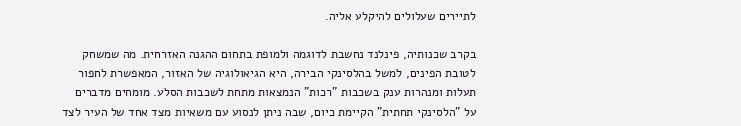לתיירים שעלולים להיקלע אליה.

בקרב שכנותיה, פינלנד נחשבת לדוגמה ולמופת בתחום ההגנה האזרחית. מה שמשחק לטובת הפינים, למשל בהלסינקי הבירה, היא הגיאולוגיה של האזור, המאפשרת לחפור תעלות ומנהרות ענק בשכבות "רכות" הנמצאות מתחת לשכבות הסלע. מומחים מדברים על "הלסינקי תחתית" הקיימת כיום, שבה ניתן לנסוע עם משאיות מצד אחד של העיר לצד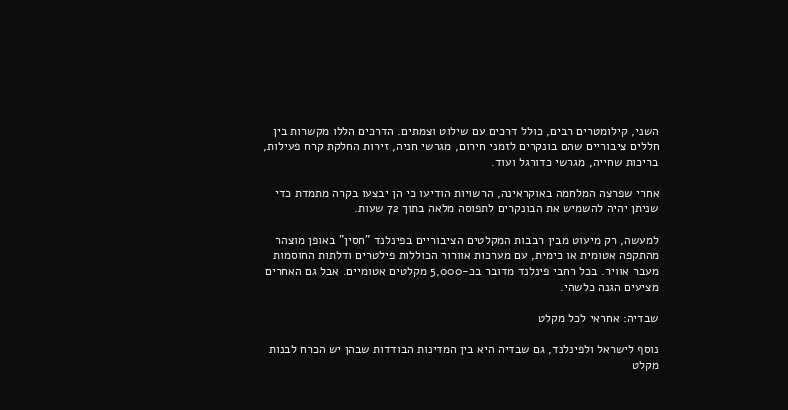השני, קילומטרים רבים, כולל דרכים עם שילוט וצמתים. הדרכים הללו מקשרות בין חללים ציבוריים שהם בונקרים לזמני חירום, מגרשי חניה, זירות החלקת קרח פעילות, בריכות שחייה, מגרשי כדורגל ועוד.

אחרי שפרצה המלחמה באוקראינה, הרשויות הודיעו כי הן יבצעו בקרה מתמדת כדי שניתן יהיה להשמיש את הבונקרים לתפוסה מלאה בתוך 72 שעות.

למעשה, רק מיעוט מבין רבבות המקלטים הציבוריים בפינלנד "חסין" באופן מוצהר מהתקפה אטומית או כימית, עם מערכות אוורור הכוללות פילטרים ודלתות החוסמות מעבר אוויר. בכל רחבי פינלנד מדובר בכ-5,000 מקלטים אטומיים. אבל גם האחרים מציעים הגנה כלשהי.

שבדיה: אחראי לכל מקלט

נוסף לישראל ולפינלנד, גם שבדיה היא בין המדינות הבודדות שבהן יש הכרח לבנות מקלט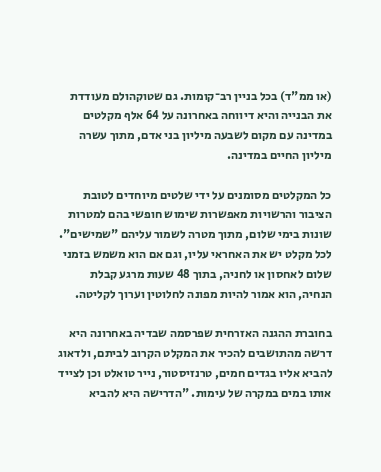(או ממ"ד) בכל בניין רב־קומות. גם שטוקהולם מעודדת את הבנייה והיא דיווחה באחרונה על 64 אלף מקלטים במדינה עם מקום לשבעה מיליון בני אדם, מתוך עשרה מיליון החיים במדינה.

כל המקלטים מסומנים על ידי שלטים מיוחדים לטובת הציבור והרשויות מאפשרות שימוש חופשי בהם למטרות שונות בימי שלום, מתוך מטרה לשמור עליהם "שמישים". לכל מקלט יש את האחראי עליו, וגם אם הוא משמש בזמני שלום לאחסון או לחניה, בתוך 48 שעות מרגע קבלת הנחיה, הוא אמור להיות מפונה לחלוטין וערוך לקליטה.

בחוברת ההגנה האזרחית שפרסמה שבדיה באחרונה היא דרשה מהתושבים להכיר את המקלט הקרוב לביתם, ולדאוג להביא אליו בגדים חמים, טרנזיסטור, נייר טואלט וכן לצייד אותו במים במקרה של עימות. "הדרישה היא להביא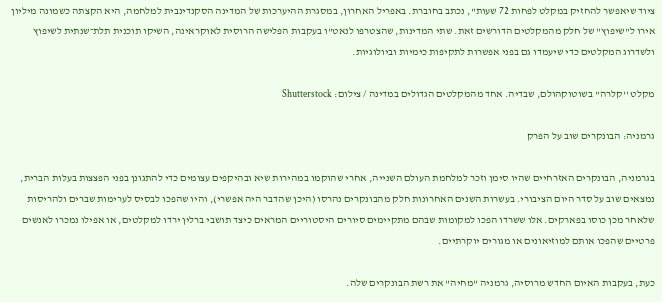ציוד שיאפשר להחזיק במקלט לפחות 72 שעות", נכתב בחוברת. באפריל האחרון, במסגרת ההיערכות של המדינה הסקנדינבית למלחמה, היא הקצתה כשמונה מיליון אירו ל"שיפוץ" של חלק מהמקלטים הדורשים זאת. שתי המדינות, שהצטרפו לנאט"ו בעקבות הפלישה הרוסית לאוקראינה, השיקו תוכנית תלת־שנתית לשיפוץ ולשדרוג המקלטים כדי שיעמדו גם בפני אפשרות לתקיפות כימיות וביולוגיות.

מקלט ''קלרה'' בשוטוקהולם, שבדיה. אחד מהמקלטים הגדולים במדינה / צילום: Shutterstock

גרמניה: הבונקרים שוב על הפרק

בגרמניה, הבונקרים האזרחיים שהיו סימן וזכר למלחמת העולם השנייה, אחרי שהוקמו במהירות שיא ובהיקפים עצומים כדי להתגונן בפני הפצצות בעלות הברית, נמצאים שוב על סדר היום הציבורי. בעשרות השנים האחרונות חלק מהבונקרים נהרסו (היכן שהדבר היה אפשרי), והיו שהפכו לבסיס לערימות שברים ולהריסות שלאחר מכן כוסו בפארקים. אלו ששרדו הפכו למקומות שבהם מתקיימים סיורים היסטוריים המראים כיצד תושבי ברלין ירדו למקלטים, או אפילו נמכרו לאנשים פרטיים שהפכו אותם למוזיאונים או מגורים יוקרתיים.

כעת, בעקבות האיום החדש מרוסיה, גרמניה "מחיה" את רשת הבונקרים שלה.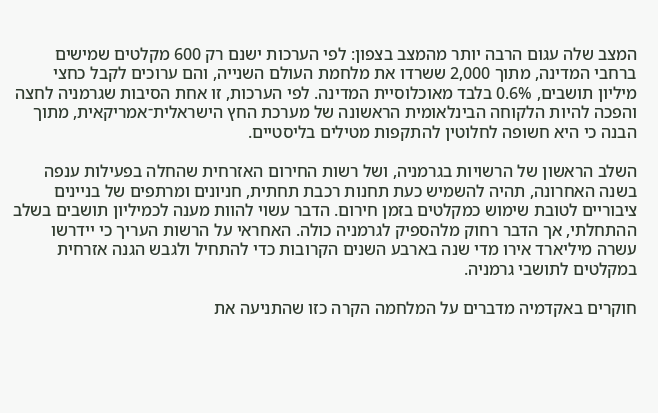המצב שלה עגום הרבה יותר מהמצב בצפון: לפי הערכות ישנם רק 600 מקלטים שמישים ברחבי המדינה, מתוך 2,000 ששרדו את מלחמת העולם השנייה, והם ערוכים לקבל כחצי מיליון תושבים, 0.6% בלבד מאוכלוסיית המדינה. לפי הערכות, זו אחת הסיבות שגרמניה לחצה והפכה להיות הלקוחה הבינלאומית הראשונה של מערכת החץ הישראלית־אמריקאית, מתוך הבנה כי היא חשופה לחלוטין להתקפות מטילים בליסטיים.

השלב הראשון של הרשויות בגרמניה, ושל רשות החירום האזרחית שהחלה בפעילות ענפה בשנה האחרונה, תהיה להשמיש כעת תחנות רכבת תחתית, חניונים ומרתפים של בניינים ציבוריים לטובת שימוש כמקלטים בזמן חירום. הדבר עשוי להוות מענה לכמיליון תושבים בשלב ההתחלתי, אך הדבר רחוק מלהספיק לגרמניה כולה. האחראי על הרשות העריך כי יידרשו עשרה מיליארד אירו מדי שנה בארבע השנים הקרובות כדי להתחיל ולגבש הגנה אזרחית במקלטים לתושבי גרמניה.

חוקרים באקדמיה מדברים על המלחמה הקרה כזו שהתניעה את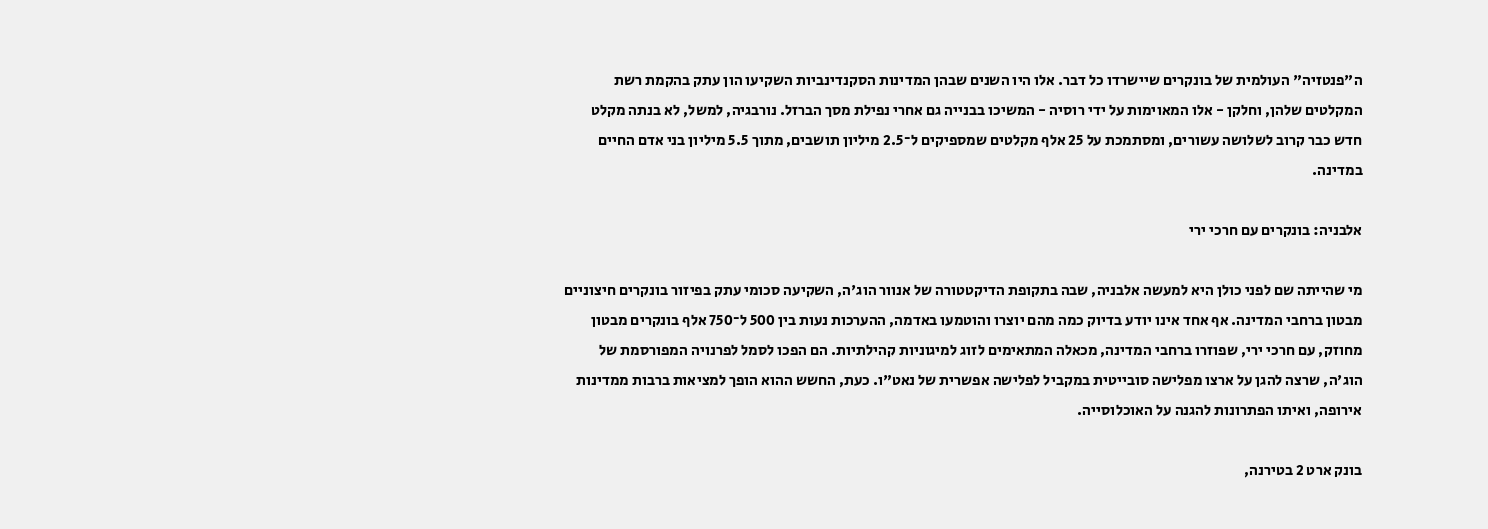ה"פנטזיה" העולמית של בונקרים שיישרדו כל דבר. אלו היו השנים שבהן המדינות הסקנדינביות השקיעו הון עתק בהקמת רשת המקלטים שלהן, וחלקן - אלו המאוימות על ידי רוסיה - המשיכו בבנייה גם אחרי נפילת מסך הברזל. נורבגיה, למשל, לא בנתה מקלט חדש כבר קרוב לשלושה עשורים, ומסתמכת על 25 אלף מקלטים שמספיקים ל־2.5 מיליון תושבים, מתוך 5.5 מיליון בני אדם החיים במדינה.

אלבניה: בונקרים עם חרכי ירי

מי שהייתה שם לפני כולן היא למעשה אלבניה, שבה בתקופת הדיקטטורה של אנוור הוג'ה, השקיעה סכומי עתק בפיזור בונקרים חיצוניים מבטון ברחבי המדינה. אף אחד אינו יודע בדיוק כמה מהם יוצרו והוטמעו באדמה, ההערכות נעות בין 500 ל־750 אלף בונקרים מבטון מחוזק, עם חרכי ירי, שפוזרו ברחבי המדינה, מכאלה המתאימים לזוג למיגוניות קהילתיות. הם הפכו לסמל לפרנויה המפורסמת של הוג'ה, שרצה להגן על ארצו מפלישה סובייטית במקביל לפלישה אפשרית של נאט"ו. כעת, החשש ההוא הופך למציאות ברבות ממדינות אירופה, ואיתו הפתרונות להגנה על האוכלוסייה.

בונק ארט 2 בטירנה,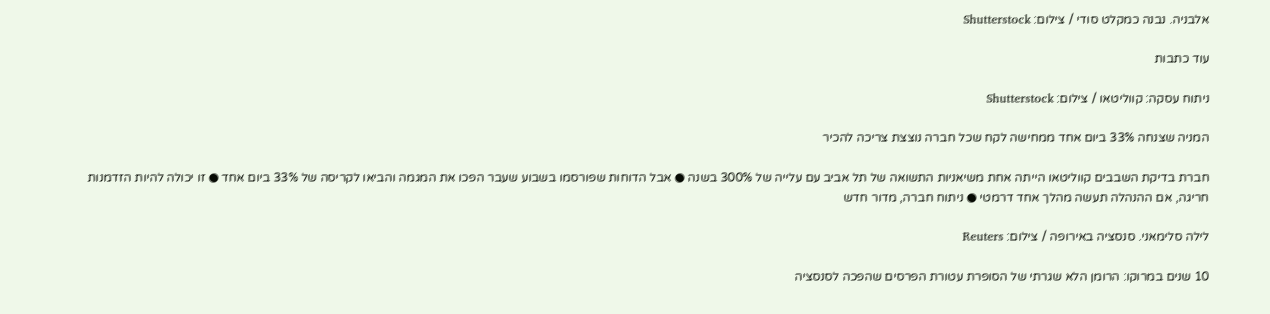אלבניה. נבנה כמקלט סודי / צילום: Shutterstock

עוד כתבות

ניתוח עסקה: קווליטאו / צילום: Shutterstock

המניה שצנחה 33% ביום אחד ממחישה לקח שכל חברה נוצצת צריכה להכיר

חברת בדיקת השבבים קווליטאו הייתה אחת משיאניות התשואה של תל אביב עם עלייה של 300% בשנה ● אבל הדוחות שפורסמו בשבוע שעבר הפכו את המגמה והביאו לקריסה של 33% ביום אחד ● זו יכולה להיות הזדמנות חריגה, אם ההנהלה תעשה מהלך אחד דרמטי ● ניתוח חברה, מדור חדש

לילה סלימאני. סנסציה באירופה / צילום: Reuters

10 שנים במרוקו: הרומן הלא שגרתי של הסופרת עטורת הפרסים שהפכה לסנסציה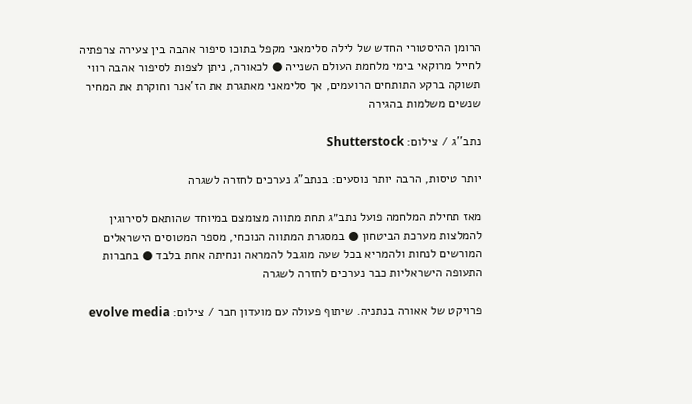הרומן ההיסטורי החדש של לילה סלימאני מקפל בתוכו סיפור אהבה בין צעירה צרפתיה לחייל מרוקאי בימי מלחמת העולם השנייה ● לכאורה, ניתן לצפות לסיפור אהבה רווי תשוקה ברקע התותחים הרועמים, אך סלימאני מאתגרת את הז'אנר וחוקרת את המחיר שנשים משלמות בהגירה

נתב''ג / צילום: Shutterstock

יותר טיסות, הרבה יותר נוסעים: בנתב"ג נערכים לחזרה לשגרה

מאז תחילת המלחמה פועל נתב״ג תחת מתווה מצומצם במיוחד שהותאם לסירוגין להמלצות מערכת הביטחון ● במסגרת המתווה הנוכחי, מספר המטוסים הישראלים המורשים לנחות ולהמריא בכל שעה מוגבל להמראה ונחיתה אחת בלבד ● בחברות התעופה הישראליות כבר נערכים לחזרה לשגרה

פרויקט של אאורה בנתניה. שיתוף פעולה עם מועדון חבר / צילום: evolve media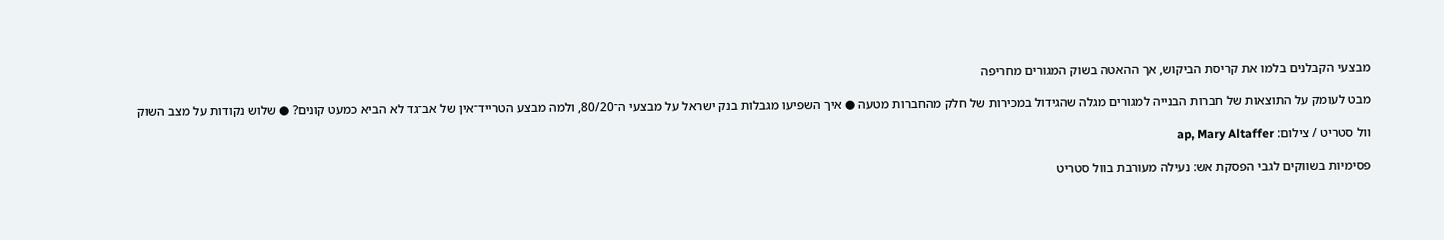מבצעי הקבלנים בלמו את קריסת הביקוש, אך ההאטה בשוק המגורים מחריפה

מבט לעומק על התוצאות של חברות הבנייה למגורים מגלה שהגידול במכירות של חלק מהחברות מטעה ● איך השפיעו מגבלות בנק ישראל על מבצעי ה־80/20, ולמה מבצע הטרייד־אין של אב־גד לא הביא כמעט קונים? ● שלוש נקודות על מצב השוק

וול סטריט / צילום: ap, Mary Altaffer

פסימיות בשווקים לגבי הפסקת אש: נעילה מעורבת בוול סטריט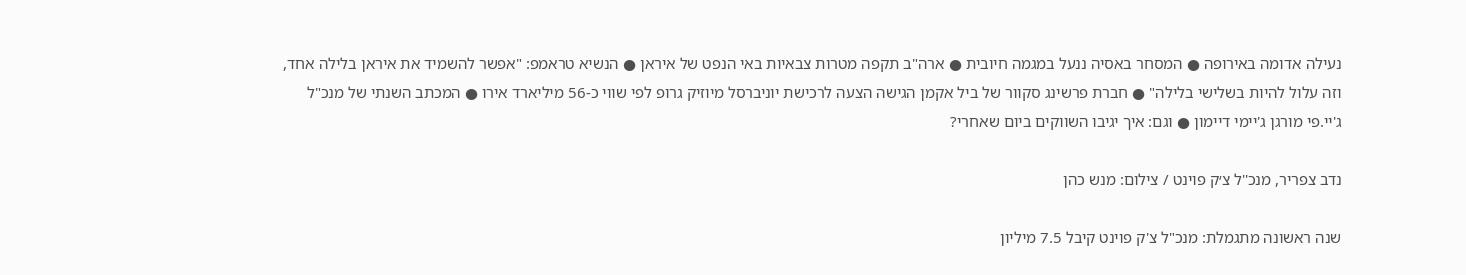נעילה אדומה באירופה ● המסחר באסיה ננעל במגמה חיובית ● ארה"ב תקפה מטרות צבאיות באי הנפט של איראן ● הנשיא טראמפ: "אפשר להשמיד את איראן בלילה אחד, וזה עלול להיות בשלישי בלילה" ● חברת פרשינג סקוור של ביל אקמן הגישה הצעה לרכישת יוניברסל מיוזיק גרופ לפי שווי כ-56 מיליארד אירו ● המכתב השנתי של מנכ"ל ג'יי.פי מורגן ג'יימי דיימון ● וגם: איך יגיבו השווקים ביום שאחרי?

נדב צפריר, מנכ''ל צ׳ק פוינט / צילום: מנש כהן

שנה ראשונה מתגמלת: מנכ"ל צ'ק פוינט קיבל 7.5 מיליון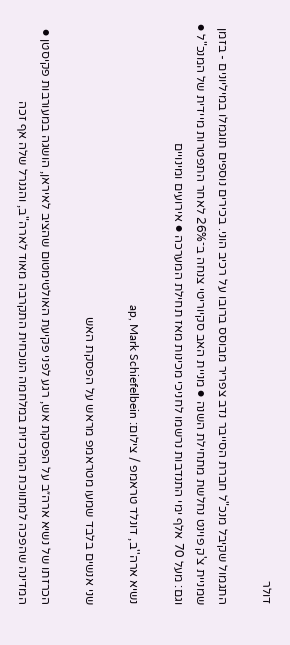דולר

התגמול שקיבל מנכ"ל חברת הסייבר נדב צפריר מבוסס ברובו על רכיב הוני. בכירים נוספים תוגמלו במיליונים - בזמן שמניית צ'ק פוינט נחלשת מתחילת השנה ● מניית האב סקיוריטי צנחה ב־26% לאחר התפטרות מיידית של המנכ"ל ● וגם: מעל 70 אלף ימי התנדבות נרשמו לחניכי מכינות מאז תחילת המערכה ● אירועים ומינויים

נשיא ארה''ב, דונלד טראמפ / צילום: ap, Mark Schiefelbein

שני אנשים בלבד שמעו מטראמפ מראש על הפסקת האש

הכרזתו של נשיא ארה״ב על הפסקת אש, רגע לפני פקיעת האולטימטום שהציב לאיראן, הושגה במעורבות פקיסטן ● המדינה שהפכה למתווכת המרכזית במלחמה הנוכחית התקרבה מאוד לארה"ב, והגנרל שלה אף זכה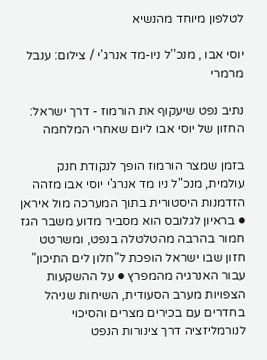לטלפון מיוחד מהנשיא

יוסי אבו , מנכ''ל ניו-מד אנרג'י / צילום: ענבל מרמרי

נתיב נפט שיעקוף את הורמוז - דרך ישראל: החזון של יוסי אבו ליום שאחרי המלחמה

בזמן שמצר הורמוז הופך לנקודת חנק עולמית, מנכ"ל ניו מד אנרג'י יוסי אבו מזהה הזדמנות היסטורית בתוך המערכה מול איראן ● בראיון לגלובס הוא מסביר מדוע משבר הגז חמור בהרבה מהטלטלה בנפט, ומשרטט חזון שבו ישראל הופכת ל"חלון לים התיכון" עבור האנרגיה מהמפרץ ● על ההשקעות הצפויות מערב הסעודית, השיחות שניהל בחדרים עם בכירים מצרים והסיכוי לנורמליזציה דרך צינורות הנפט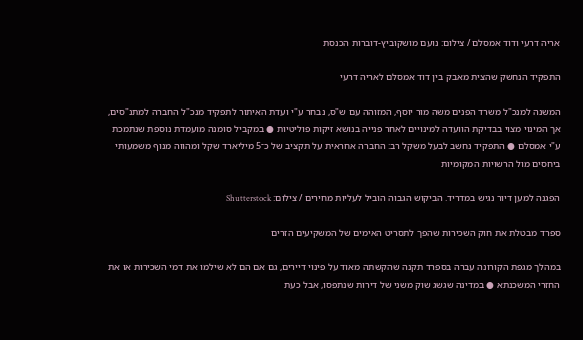אריה דרעי ודוד אמסלם / צילום: נועם מושקוביץ-דוברות הכנסת

התפקיד הנחשק שהצית מאבק בין דוד אמסלם לאריה דרעי

המשנה למנכ"ל משרד הפנים משה מור יוסף, המזוהה עם ש"ס, נבחר ע"י ועדת האיתור לתפקיד מנכ"ל החברה למתנ"סים, אך המינוי מצוי בבדיקת הוועדה למינויים לאחר פנייה בנושא זיקות פוליטיות ● במקביל סומנה מועמדת נוספת שנתמכת ע"י אמסלם ● התפקיד נחשב לבעל משקל רב: החברה אחראית על תקציב של כ־5 מיליארד שקל ומהווה מנוף משמעותי ביחסים מול הרשויות המקומיות

הפגנה למען דיור נגיש במדריד. הביקוש הגבוה הוביל לעליות מחירים / צילום: Shutterstock

ספרד מבטלת את חוק השכירות שהפך לתסריט האימים של המשקיעים הזרים

במהלך מגפת הקורונה עברה בספרד תקנה שהקשתה מאוד על פינוי דיירים, גם אם הם לא שילמו את דמי השכירות או את החזרי המשכנתא ● במדינה שגשג שוק משני של דירות שנתפסו, אבל כעת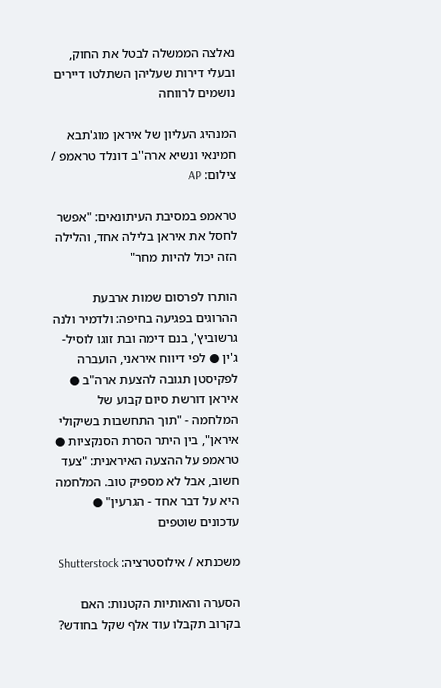נאלצה הממשלה לבטל את החוק, ובעלי דירות שעליהן השתלטו דיירים נושמים לרווחה

המנהיג העליון של איראן מוג'תבא חמינאי ונשיא ארה''ב דונלד טראמפ / צילום: AP

טראמפ במסיבת העיתונאים: "אפשר לחסל את איראן בלילה אחד, והלילה הזה יכול להיות מחר"

הותרו לפרסום שמות ארבעת ההרוגים בפגיעה בחיפה: ולדמיר ולנה גרשוביץ', בנם דימה ובת זוגו לוסיל-ג'ין ● לפי דיווח איראני, הועברה לפקיסטן תגובה להצעת ארה"ב ● איראן דורשת סיום קבוע של המלחמה - "תוך התחשבות בשיקולי איראן", בין היתר הסרת הסנקציות ● טראמפ על ההצעה האיראנית: "צעד חשוב, אבל לא מספיק טוב. המלחמה היא על דבר אחד - הגרעין" ● עדכונים שוטפים

משכנתא / אילוסטרציה: Shutterstock

הסערה והאותיות הקטנות: האם בקרוב תקבלו עוד אלף שקל בחודש?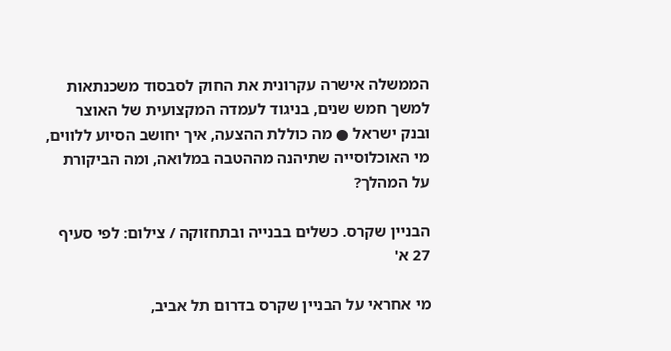הממשלה אישרה עקרונית את החוק לסבסוד משכנתאות למשך חמש שנים, בניגוד לעמדה המקצועית של האוצר ובנק ישראל ● מה כוללת ההצעה, איך יחושב הסיוע ללווים, מי האוכלוסייה שתיהנה מההטבה במלואה, ומה הביקורת על המהלך?

הבניין שקרס. כשלים בבנייה ובתחזוקה / צילום: לפי סעיף 27 א'

מי אחראי על הבניין שקרס בדרום תל אביב,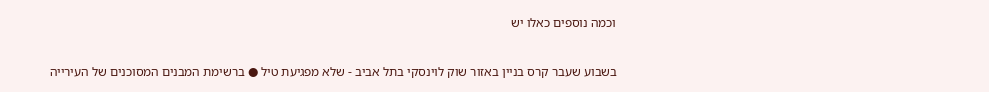וכמה נוספים כאלו יש

בשבוע שעבר קרס בניין באזור שוק לוינסקי בתל אביב - שלא מפגיעת טיל ● ברשימת המבנים המסוכנים של העירייה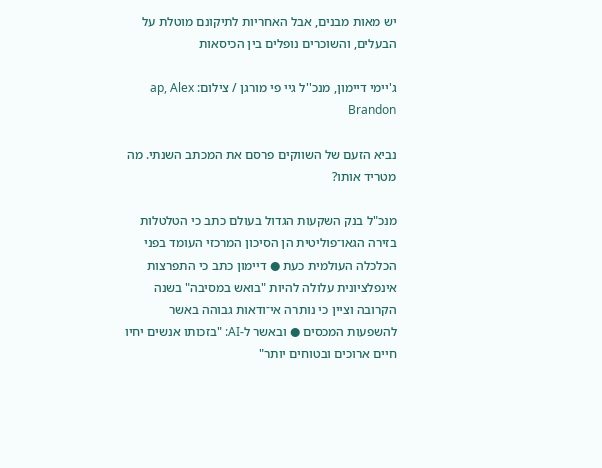יש מאות מבנים, אבל האחריות לתיקונם מוטלת על הבעלים, והשוכרים נופלים בין הכיסאות

ג'יימי דיימון, מנכ''ל גיי פי מורגן / צילום: ap, Alex Brandon

נביא הזעם של השווקים פרסם את המכתב השנתי. מה מטריד אותו?

מנכ"ל בנק השקעות הגדול בעולם כתב כי הטלטלות בזירה הגאו־פוליטית הן הסיכון המרכזי העומד בפני הכלכלה העולמית כעת ● דיימון כתב כי התפרצות אינפלציונית עלולה להיות "בואש במסיבה" בשנה הקרובה וציין כי נותרה אי־ודאות גבוהה באשר להשפעות המכסים ● ובאשר ל-AI: "בזכותו אנשים יחיו חיים ארוכים ובטוחים יותר"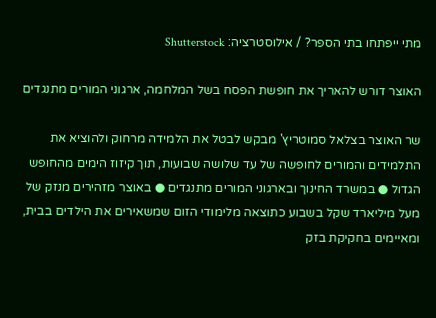מתי ייפתחו בתי הספר? / אילוסטרציה: Shutterstock

האוצר דורש להאריך את חופשת הפסח בשל המלחמה, ארגוני המורים מתנגדים

שר האוצר בצלאל סמוטריץ' מבקש לבטל את הלמידה מרחוק ולהוציא את התלמידים והמורים לחופשה של עד שלושה שבועות, תוך קיזוז הימים מהחופש הגדול ● במשרד החינוך ובארגוני המורים מתנגדים ● באוצר מזהירים מנזק של מעל מיליארד שקל בשבוע כתוצאה מלימודי הזום שמשאירים את הילדים בבית, ומאיימים בחקיקת בזק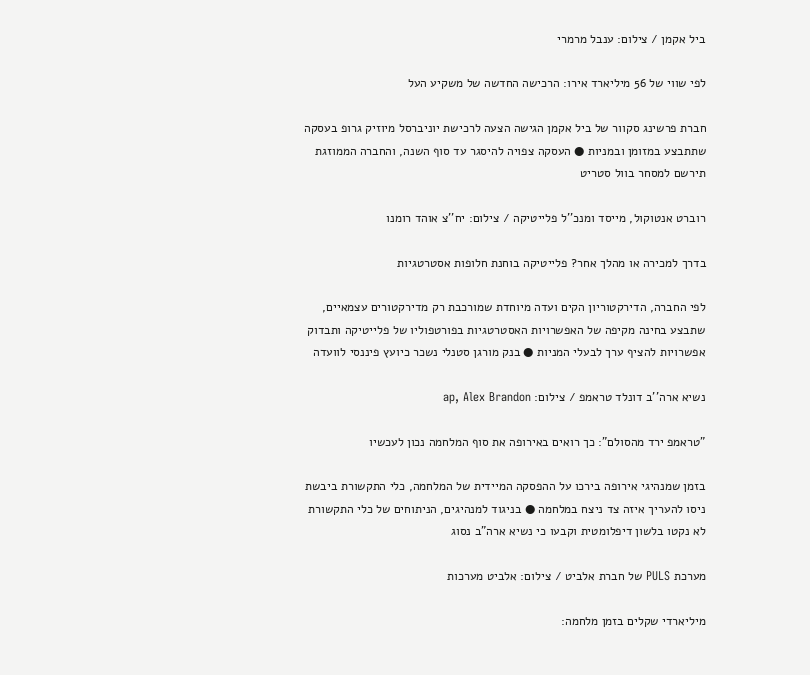ביל אקמן / צילום: ענבל מרמרי

לפי שווי של 56 מיליארד אירו: הרכישה החדשה של משקיע העל

חברת פרשינג סקוור של ביל אקמן הגישה הצעה לרכישת יוניברסל מיוזיק גרופ בעסקה שתתבצע במזומן ובמניות ● העסקה צפויה להיסגר עד סוף השנה, והחברה הממוזגת תירשם למסחר בוול סטריט

רוברט אנטוקול, מייסד ומנכ''ל פלייטיקה / צילום: יח''צ אוהד רומנו

בדרך למכירה או מהלך אחר? פלייטיקה בוחנת חלופות אסטרטגיות

לפי החברה, הדירקטוריון הקים ועדה מיוחדת שמורכבת רק מדירקטורים עצמאיים, שתבצע בחינה מקיפה של האפשרויות האסטרטגיות בפורטפוליו של פלייטיקה ותבדוק אפשרויות להציף ערך לבעלי המניות ● בנק מורגן סטנלי נשכר כיועץ פיננסי לוועדה

נשיא ארה''ב דונלד טראמפ / צילום: ap, Alex Brandon

"טראמפ ירד מהסולם": כך רואים באירופה את סוף המלחמה נכון לעכשיו

בזמן שמנהיגי אירופה בירכו על ההפסקה המיידית של המלחמה, כלי התקשורת ביבשת ניסו להעריך איזה צד ניצח במלחמה ● בניגוד למנהיגים, הניתוחים של כלי התקשורת לא נקטו בלשון דיפלומטית וקבעו כי נשיא ארה"ב נסוג

מערכת PULS של חברת אלביט / צילום: אלביט מערכות

מיליארדי שקלים בזמן מלחמה: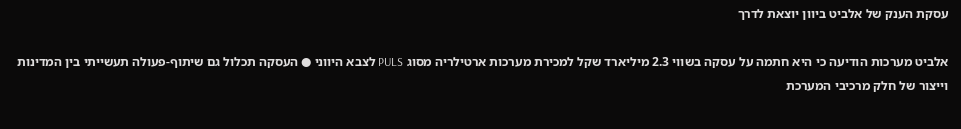עסקת הענק של אלביט ביוון יוצאת לדרך

אלביט מערכות הודיעה כי היא חתמה על עסקה בשווי 2.3 מיליארד שקל למכירת מערכות ארטילריה מסוג PULS לצבא היווני ● העסקה תכלול גם שיתוף-פעולה תעשייתי בין המדינות וייצור של חלק מרכיבי המערכת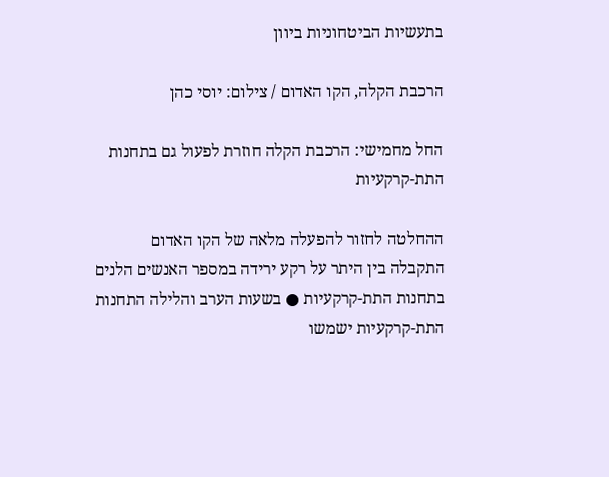בתעשיות הביטחוניות ביוון

הרכבת הקלה, הקו האדום / צילום: יוסי כהן

החל מחמישי: הרכבת הקלה חוזרת לפעול גם בתחנות התת-קרקעיות

ההחלטה לחזור להפעלה מלאה של הקו האדום התקבלה בין היתר על רקע ירידה במספר האנשים הלנים בתחנות התת-קרקעיות ● בשעות הערב והלילה התחנות התת-קרקעיות ישמשו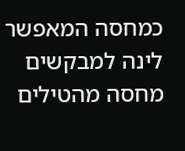כמחסה המאפשר לינה למבקשים מחסה מהטילים